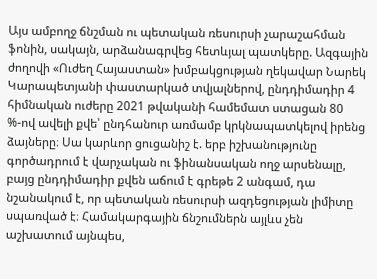Այս ամբողջ ճնշման ու պետական ռեսուրսի չարաշահման ֆոնին, սակայն, արձանագրվեց հետևյալ պատկերը. Ազգային ժողովի «Ուժեղ Հայաստան» խմբակցության ղեկավար Նարեկ Կարապետյանի փաստարկած տվյալներով, ընդդիմադիր 4 հիմնական ուժերը 2021 թվականի համեմատ ստացան 80 %-ով ավելի քվե՝ ընդհանուր առմամբ կրկնապատկելով իրենց ձայները։ Սա կարևոր ցուցանիշ է. երբ իշխանությունը գործադրում է վարչական ու ֆինանսական ողջ արսենալը, բայց ընդդիմադիր քվեն աճում է գրեթե 2 անգամ, դա նշանակում է, որ պետական ռեսուրսի ազդեցության լիմիտը սպառված է։ Համակարգային ճնշումներն այլևս չեն աշխատում այնպես,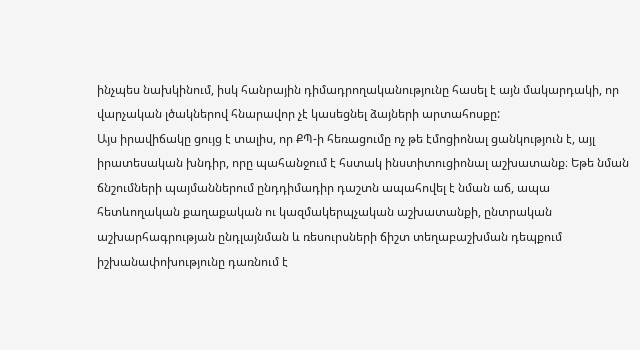ինչպես նախկինում, իսկ հանրային դիմադրողականությունը հասել է այն մակարդակի, որ վարչական լծակներով հնարավոր չէ կասեցնել ձայների արտահոսքը:
Այս իրավիճակը ցույց է տալիս, որ ՔՊ-ի հեռացումը ոչ թե էմոցիոնալ ցանկություն է, այլ իրատեսական խնդիր, որը պահանջում է հստակ ինստիտուցիոնալ աշխատանք։ Եթե նման ճնշումների պայմաններում ընդդիմադիր դաշտն ապահովել է նման աճ, ապա հետևողական քաղաքական ու կազմակերպչական աշխատանքի, ընտրական աշխարհագրության ընդլայնման և ռեսուրսների ճիշտ տեղաբաշխման դեպքում իշխանափոխությունը դառնում է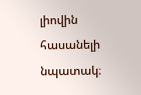լիովին հասանելի նպատակ։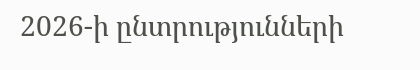2026-ի ընտրությունների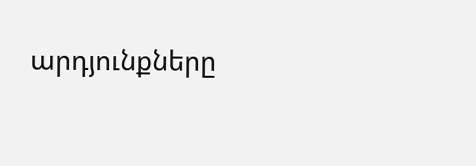արդյունքները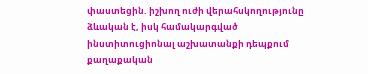փաստեցին. իշխող ուժի վերահսկողությունը ձևական է, իսկ համակարգված ինստիտուցիոնալ աշխատանքի դեպքում քաղաքական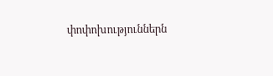փոփոխություններն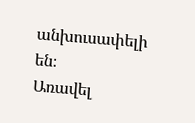անխուսափելի են։
Առավել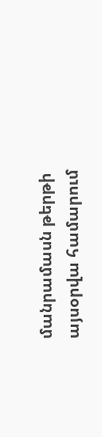մանրամասն թերթի այսօրվա համարում